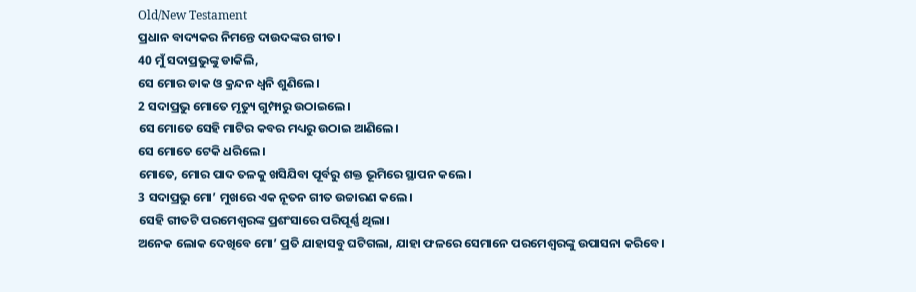Old/New Testament
ପ୍ରଧାନ ବାଦ୍ୟକର ନିମନ୍ତେ ଦାଉଦଙ୍କର ଗୀତ।
40 ମୁଁ ସଦାପ୍ରଭୁଙ୍କୁ ଡାକିଲି,
ସେ ମୋର ଡାକ ଓ କ୍ରନ୍ଦନ ଧ୍ୱନି ଶୁଣିଲେ।
2 ସଦାପ୍ରଭୁ ମୋତେ ମୃତ୍ୟୁ ଗୁମ୍ଫାରୁ ଉଠାଇଲେ।
ସେ ମୋତେ ସେହି ମାଟିର କବର ମଧ୍ୟରୁ ଉଠାଇ ଆଣିଲେ।
ସେ ମୋତେ ଟେକି ଧରିଲେ।
ମୋତେ, ମୋର ପାଦ ତଳକୁ ଖସିଯିବା ପୂର୍ବରୁ ଶକ୍ତ ଭୂମିରେ ସ୍ଥାପନ କଲେ।
3 ସଦାପ୍ରଭୁ ମୋ’ ମୁଖରେ ଏକ ନୂତନ ଗୀତ ଉଚ୍ଚାରଣ କଲେ।
ସେହି ଗୀତଟି ପରମେଶ୍ୱରଙ୍କ ପ୍ରଶଂସାରେ ପରିପୂର୍ଣ୍ଣ ଥିଲା।
ଅନେକ ଲୋକ ଦେଖିବେ ମୋ’ ପ୍ରତି ଯାହାସବୁ ଘଟିଗଲା, ଯାହା ଫଳରେ ସେମାନେ ପରମେଶ୍ୱରଙ୍କୁ ଉପାସନା କରିବେ।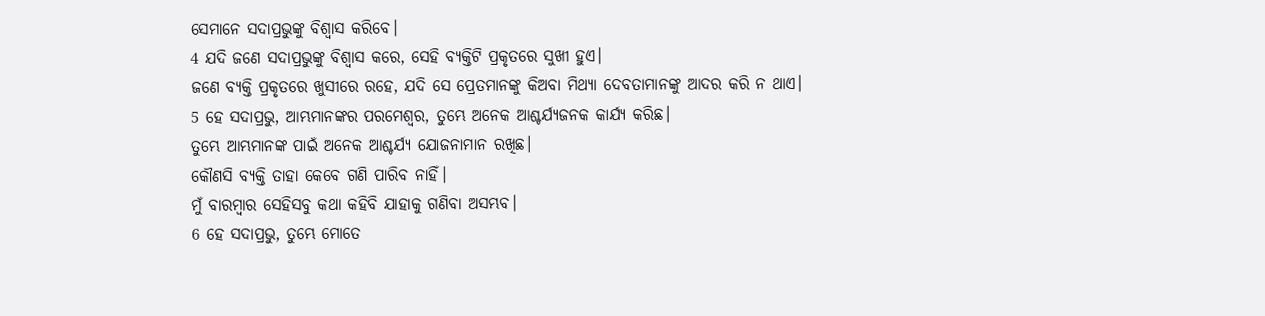ସେମାନେ ସଦାପ୍ରଭୁଙ୍କୁ ବିଶ୍ୱାସ କରିବେ।
4 ଯଦି ଜଣେ ସଦାପ୍ରଭୁଙ୍କୁ ବିଶ୍ୱାସ କରେ, ସେହି ବ୍ୟକ୍ତିଟି ପ୍ରକୃତରେ ସୁଖୀ ହୁଏ।
ଜଣେ ବ୍ୟକ୍ତି ପ୍ରକୃତରେ ଖୁସୀରେ ରହେ, ଯଦି ସେ ପ୍ରେତମାନଙ୍କୁ କିଅବା ମିଥ୍ୟା ଦେବତାମାନଙ୍କୁ ଆଦର କରି ନ ଥାଏ।
5 ହେ ସଦାପ୍ରଭୁ, ଆମ୍ଭମାନଙ୍କର ପରମେଶ୍ୱର, ତୁମ୍ଭେ ଅନେକ ଆଶ୍ଚର୍ଯ୍ୟଜନକ କାର୍ଯ୍ୟ କରିଛ।
ତୁମ୍ଭେ ଆମ୍ଭମାନଙ୍କ ପାଇଁ ଅନେକ ଆଶ୍ଚର୍ଯ୍ୟ ଯୋଜନାମାନ ରଖିଛ।
କୌଣସି ବ୍ୟକ୍ତି ତାହା କେବେ ଗଣି ପାରିବ ନାହିଁ।
ମୁଁ ବାରମ୍ବାର ସେହିସବୁ କଥା କହିବି ଯାହାକୁ ଗଣିବା ଅସମ୍ଭବ।
6 ହେ ସଦାପ୍ରଭୁ, ତୁମ୍ଭେ ମୋତେ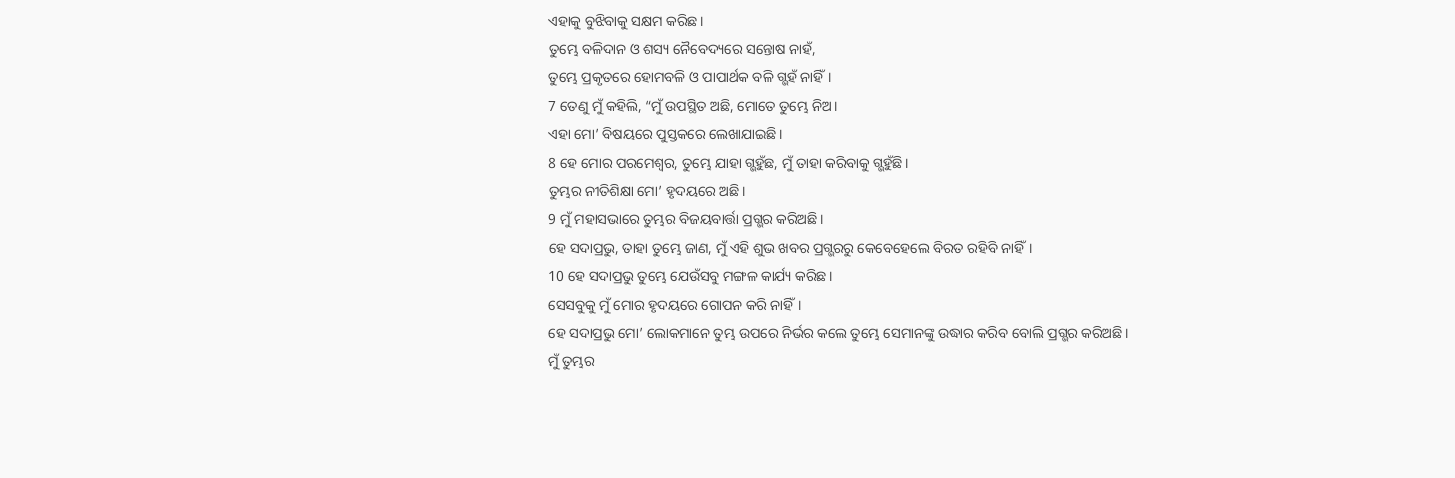ଏହାକୁ ବୁଝିବାକୁ ସକ୍ଷମ କରିଛ।
ତୁମ୍ଭେ ବଳିଦାନ ଓ ଶସ୍ୟ ନୈବେଦ୍ୟରେ ସନ୍ତୋଷ ନାହଁ,
ତୁମ୍ଭେ ପ୍ରକୃତରେ ହୋମବଳି ଓ ପାପାର୍ଥକ ବଳି ଗ୍ଭହଁ ନାହିଁ।
7 ତେଣୁ ମୁଁ କହିଲି, “ମୁଁ ଉପସ୍ଥିତ ଅଛି, ମୋତେ ତୁମ୍ଭେ ନିଅ।
ଏହା ମୋ’ ବିଷୟରେ ପୁସ୍ତକରେ ଲେଖାଯାଇଛି।
8 ହେ ମୋର ପରମେଶ୍ୱର, ତୁମ୍ଭେ ଯାହା ଗ୍ଭହୁଁଛ, ମୁଁ ତାହା କରିବାକୁ ଗ୍ଭହୁଁଛି।
ତୁମ୍ଭର ନୀତିଶିକ୍ଷା ମୋ’ ହୃଦୟରେ ଅଛି।
9 ମୁଁ ମହାସଭାରେ ତୁମ୍ଭର ବିଜୟବାର୍ତ୍ତା ପ୍ରଗ୍ଭର କରିଅଛି।
ହେ ସଦାପ୍ରଭୁ, ତାହା ତୁମ୍ଭେ ଜାଣ, ମୁଁ ଏହି ଶୁଭ ଖବର ପ୍ରଗ୍ଭରରୁ କେବେହେଲେ ବିରତ ରହିବି ନାହିଁ।
10 ହେ ସଦାପ୍ରଭୁ ତୁମ୍ଭେ ଯେଉଁସବୁ ମଙ୍ଗଳ କାର୍ଯ୍ୟ କରିଛ।
ସେସବୁକୁ ମୁଁ ମୋର ହୃଦୟରେ ଗୋପନ କରି ନାହିଁ।
ହେ ସଦାପ୍ରଭୁ ମୋ’ ଲୋକମାନେ ତୁମ୍ଭ ଉପରେ ନିର୍ଭର କଲେ ତୁମ୍ଭେ ସେମାନଙ୍କୁ ଉଦ୍ଧାର କରିବ ବୋଲି ପ୍ରଗ୍ଭର କରିଅଛି।
ମୁଁ ତୁମ୍ଭର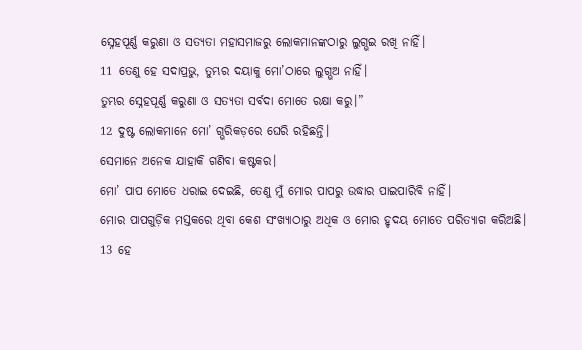ସ୍ନେହପୂର୍ଣ୍ଣ କରୁଣା ଓ ସତ୍ୟତା ମହାସମାଜରୁ ଲୋକମାନଙ୍କଠାରୁ ଲୁଗ୍ଭଇ ରଖି ନାହିଁ।
11 ତେଣୁ ହେ ସଦାପ୍ରଭୁ, ତୁମ୍ଭର ଦୟାକୁ ମୋ’ଠାରେ ଲୁଗ୍ଭଅ ନାହିଁ।
ତୁମ୍ଭର ସ୍ନେହପୂର୍ଣ୍ଣ କରୁଣା ଓ ସତ୍ୟତା ସର୍ବଦା ମୋତେ ରକ୍ଷା କରୁ।”
12 ଦୁଷ୍ଟ ଲୋକମାନେ ମୋ’ ଗ୍ଭରିକଡ଼ରେ ଘେରି ରହିଛନ୍ତି।
ସେମାନେ ଅନେକ ଯାହାକି ଗଣିବା କଷ୍ଟକର।
ମୋ’ ପାପ ମୋତେ ଧରାଇ ଦେଇଛି, ତେଣୁ ମୁଁ ମୋର ପାପରୁ ଉଦ୍ଧାର ପାଇପାରିବି ନାହିଁ।
ମୋର ପାପଗୁଡ଼ିକ ମସ୍ତକରେ ଥିବା କେଶ ସଂଖ୍ୟାଠାରୁ ଅଧିକ ଓ ମୋର ହୃଦୟ ମୋତେ ପରିତ୍ୟାଗ କରିଅଛି।
13 ହେ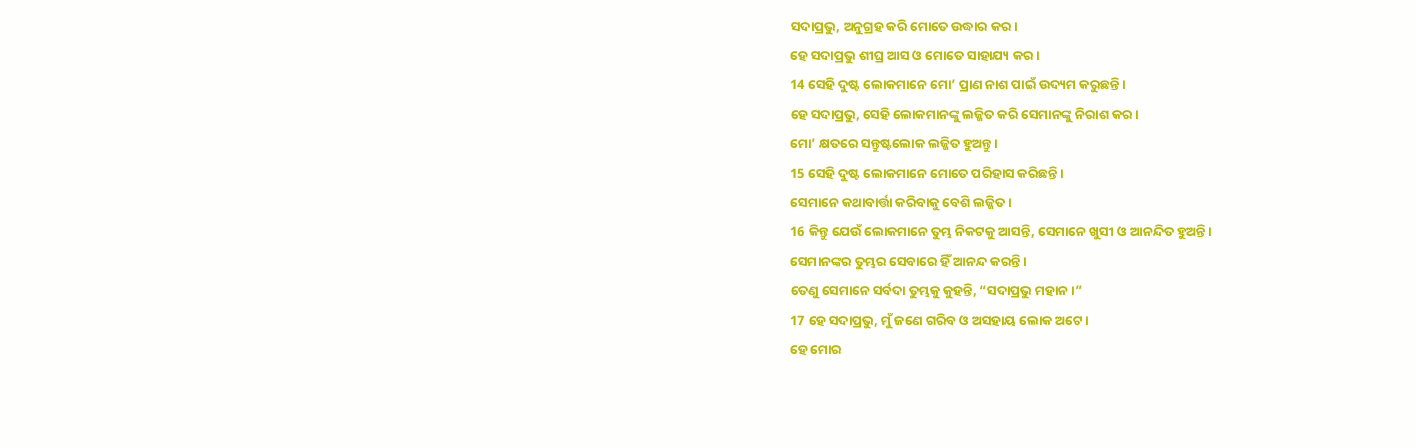ସଦାପ୍ରଭୁ, ଅନୁଗ୍ରହ କରି ମୋତେ ଉଦ୍ଧାର କର।
ହେ ସଦାପ୍ରଭୁ ଶୀଘ୍ର ଆସ ଓ ମୋତେ ସାହାଯ୍ୟ କର।
14 ସେହି ଦୁଷ୍ଟ ଲୋକମାନେ ମୋ’ ପ୍ରାଣ ନାଶ ପାଇଁ ଉଦ୍ୟମ କରୁଛନ୍ତି।
ହେ ସଦାପ୍ରଭୁ, ସେହି ଲୋକମାନଙ୍କୁ ଲଜ୍ଜିତ କରି ସେମାନଙ୍କୁ ନିରାଶ କର।
ମୋ’ କ୍ଷତରେ ସନ୍ତୁଷ୍ଟଲୋକ ଲଜ୍ଜିତ ହୁଅନ୍ତୁ।
15 ସେହି ଦୁଷ୍ଟ ଲୋକମାନେ ମୋତେ ପରିହାସ କରିଛନ୍ତି।
ସେମାନେ କଥାବାର୍ତ୍ତା କରିବାକୁ ବେଶି ଲଜ୍ଜିତ।
16 କିନ୍ତୁ ଯେଉଁ ଲୋକମାନେ ତୁମ୍ଭ ନିକଟକୁ ଆସନ୍ତି, ସେମାନେ ଖୁସୀ ଓ ଆନନ୍ଦିତ ହୁଅନ୍ତି।
ସେମାନଙ୍କର ତୁମ୍ଭର ସେବାରେ ହିଁ ଆନନ୍ଦ କରନ୍ତି।
ତେଣୁ ସେମାନେ ସର୍ବଦା ତୁମ୍ଭକୁ କୁହନ୍ତି, “ସଦାପ୍ରଭୁ ମହାନ।”
17 ହେ ସଦାପ୍ରଭୁ, ମୁଁ ଜଣେ ଗରିବ ଓ ଅସହାୟ ଲୋକ ଅଟେ।
ହେ ମୋର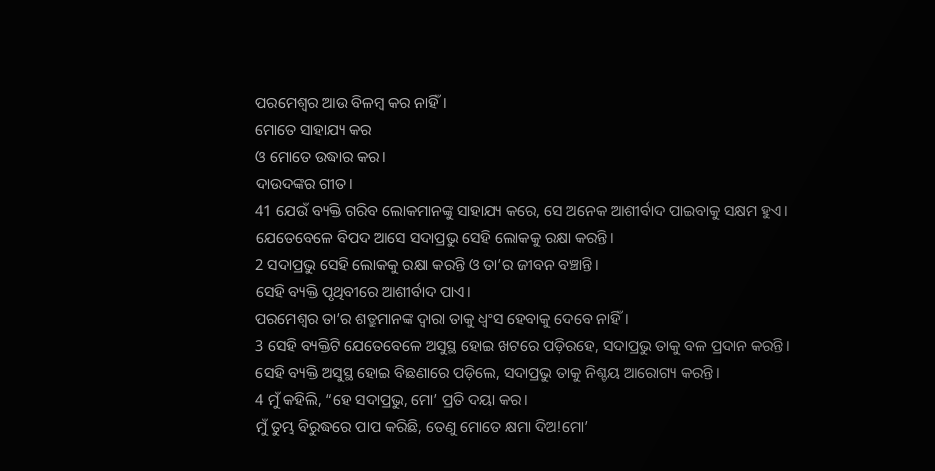ପରମେଶ୍ୱର ଆଉ ବିଳମ୍ବ କର ନାହିଁ।
ମୋତେ ସାହାଯ୍ୟ କର
ଓ ମୋତେ ଉଦ୍ଧାର କର।
ଦାଉଦଙ୍କର ଗୀତ।
41 ଯେଉଁ ବ୍ୟକ୍ତି ଗରିବ ଲୋକମାନଙ୍କୁ ସାହାଯ୍ୟ କରେ, ସେ ଅନେକ ଆଶୀର୍ବାଦ ପାଇବାକୁ ସକ୍ଷମ ହୁଏ।
ଯେତେବେଳେ ବିପଦ ଆସେ ସଦାପ୍ରଭୁ ସେହି ଲୋକକୁ ରକ୍ଷା କରନ୍ତି।
2 ସଦାପ୍ରଭୁ ସେହି ଲୋକକୁ ରକ୍ଷା କରନ୍ତି ଓ ତା’ର ଜୀବନ ବଞ୍ଚାନ୍ତି।
ସେହି ବ୍ୟକ୍ତି ପୃଥିବୀରେ ଆଶୀର୍ବାଦ ପାଏ।
ପରମେଶ୍ୱର ତା’ର ଶତ୍ରୁମାନଙ୍କ ଦ୍ୱାରା ତାକୁ ଧ୍ୱଂସ ହେବାକୁ ଦେବେ ନାହିଁ।
3 ସେହି ବ୍ୟକ୍ତିଟି ଯେତେବେଳେ ଅସୁସ୍ଥ ହୋଇ ଖଟରେ ପଡ଼ିରହେ, ସଦାପ୍ରଭୁ ତାକୁ ବଳ ପ୍ରଦାନ କରନ୍ତି।
ସେହି ବ୍ୟକ୍ତି ଅସୁସ୍ଥ ହୋଇ ବିଛଣାରେ ପଡ଼ିଲେ, ସଦାପ୍ରଭୁ ତାକୁ ନିଶ୍ଚୟ ଆରୋଗ୍ୟ କରନ୍ତି।
4 ମୁଁ କହିଲି, “ହେ ସଦାପ୍ରଭୁ, ମୋ’ ପ୍ରତି ଦୟା କର।
ମୁଁ ତୁମ୍ଭ ବିରୁଦ୍ଧରେ ପାପ କରିଛି, ତେଣୁ ମୋତେ କ୍ଷମା ଦିଅ!ମୋ’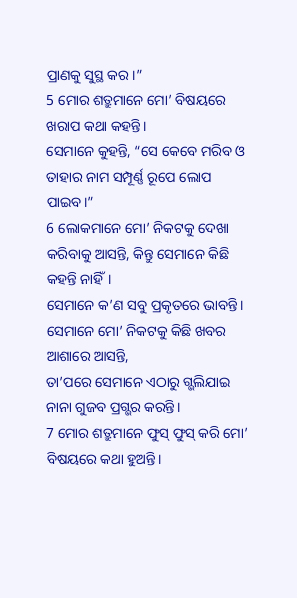ପ୍ରାଣକୁ ସୁସ୍ଥ କର।”
5 ମୋର ଶତ୍ରୁମାନେ ମୋ’ ବିଷୟରେ ଖରାପ କଥା କହନ୍ତି।
ସେମାନେ କୁହନ୍ତି, “ସେ କେବେ ମରିବ ଓ ତାହାର ନାମ ସମ୍ପୂର୍ଣ୍ଣ ରୂପେ ଲୋପ ପାଇବ।”
6 ଲୋକମାନେ ମୋ’ ନିକଟକୁ ଦେଖା କରିବାକୁ ଆସନ୍ତି, କିନ୍ତୁ ସେମାନେ କିଛି କହନ୍ତି ନାହିଁ।
ସେମାନେ କ’ଣ ସବୁ ପ୍ରକୃତରେ ଭାବନ୍ତି।
ସେମାନେ ମୋ’ ନିକଟକୁ କିଛି ଖବର ଆଶାରେ ଆସନ୍ତି,
ତା’ପରେ ସେମାନେ ଏଠାରୁ ଗ୍ଭଲିଯାଇ ନାନା ଗୁଜବ ପ୍ରଗ୍ଭର କରନ୍ତି।
7 ମୋର ଶତ୍ରୁମାନେ ଫୁସ୍ ଫୁସ୍ କରି ମୋ’ ବିଷୟରେ କଥା ହୁଅନ୍ତି।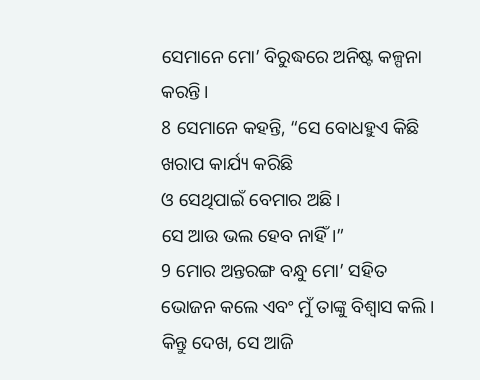ସେମାନେ ମୋ’ ବିରୁଦ୍ଧରେ ଅନିଷ୍ଟ କଳ୍ପନା କରନ୍ତି।
8 ସେମାନେ କହନ୍ତି, “ସେ ବୋଧହୁଏ କିଛି ଖରାପ କାର୍ଯ୍ୟ କରିଛି
ଓ ସେଥିପାଇଁ ବେମାର ଅଛି।
ସେ ଆଉ ଭଲ ହେବ ନାହିଁ।”
9 ମୋର ଅନ୍ତରଙ୍ଗ ବନ୍ଧୁ ମୋ’ ସହିତ ଭୋଜନ କଲେ ଏବଂ ମୁଁ ତାଙ୍କୁ ବିଶ୍ୱାସ କଲି।
କିନ୍ତୁ ଦେଖ, ସେ ଆଜି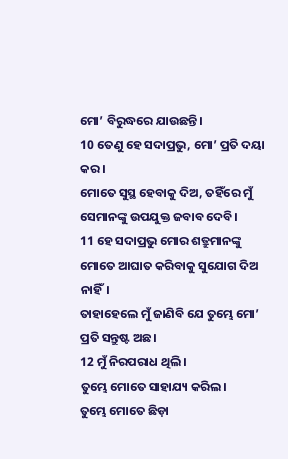ମୋ’ ବିରୁଦ୍ଧରେ ଯାଉଛନ୍ତି।
10 ତେଣୁ ହେ ସଦାପ୍ରଭୁ, ମୋ’ ପ୍ରତି ଦୟା କର।
ମୋତେ ସୁସ୍ଥ ହେବାକୁ ଦିଅ, ତହିଁରେ ମୁଁ ସେମାନଙ୍କୁ ଉପଯୁକ୍ତ ଜବାବ ଦେବି।
11 ହେ ସଦାପ୍ରଭୁ ମୋର ଶତ୍ରୁମାନଙ୍କୁ ମୋତେ ଆଘାତ କରିବାକୁ ସୁଯୋଗ ଦିଅ ନାହିଁ।
ତାହାହେଲେ ମୁଁ ଜାଣିବି ଯେ ତୁମ୍ଭେ ମୋ’ ପ୍ରତି ସନ୍ତୁଷ୍ଟ ଅଛ।
12 ମୁଁ ନିରପରାଧ ଥିଲି।
ତୁମ୍ଭେ ମୋତେ ସାହାଯ୍ୟ କରିଲ।
ତୁମ୍ଭେ ମୋତେ ଛିଡ଼ା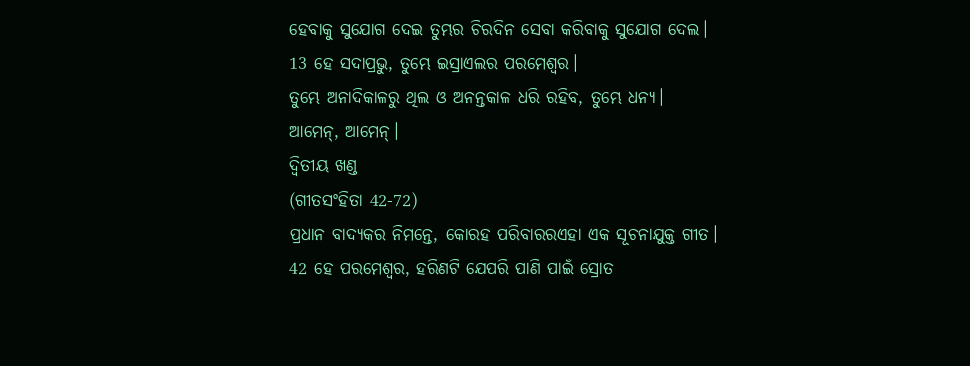ହେବାକୁ ସୁଯୋଗ ଦେଇ ତୁମ୍ଭର ଚିରଦିନ ସେବା କରିବାକୁ ସୁଯୋଗ ଦେଲ।
13 ହେ ସଦାପ୍ରଭୁ, ତୁମ୍ଭେ ଇସ୍ରାଏଲର ପରମେଶ୍ୱର।
ତୁମ୍ଭେ ଅନାଦିକାଳରୁ ଥିଲ ଓ ଅନନ୍ତକାଳ ଧରି ରହିବ, ତୁମ୍ଭେ ଧନ୍ୟ।
ଆମେନ୍, ଆମେନ୍।
ଦ୍ୱିତୀୟ ଖଣ୍ଡ
(ଗୀତସଂହିତା 42-72)
ପ୍ରଧାନ ବାଦ୍ୟକର ନିମନ୍ତେ, କୋରହ ପରିବାରରଏହା ଏକ ସୂଚନାଯୁକ୍ତ ଗୀତ।
42 ହେ ପରମେଶ୍ୱର, ହରିଣଟି ଯେପରି ପାଣି ପାଇଁ ସ୍ରୋତ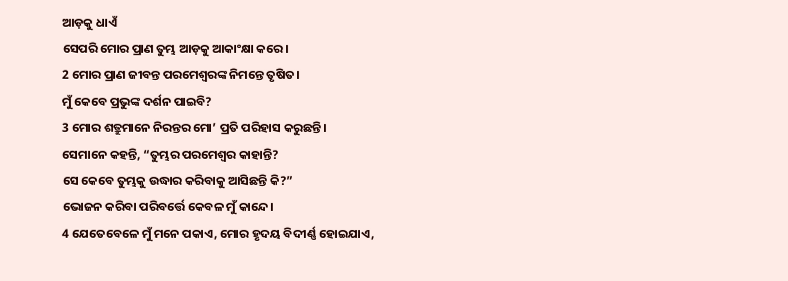ଆଡ଼କୁ ଧାଏଁ
ସେପରି ମୋର ପ୍ରାଣ ତୁମ୍ଭ ଆଡ଼କୁ ଆକାଂକ୍ଷା କରେ।
2 ମୋର ପ୍ରାଣ ଜୀବନ୍ତ ପରମେଶ୍ୱରଙ୍କ ନିମନ୍ତେ ତୃଷିତ।
ମୁଁ କେବେ ପ୍ରଭୁଙ୍କ ଦର୍ଶନ ପାଇବି?
3 ମୋର ଶତ୍ରୁମାନେ ନିରନ୍ତର ମୋ’ ପ୍ରତି ପରିହାସ କରୁଛନ୍ତି।
ସେମାନେ କହନ୍ତି, “ତୁମ୍ଭର ପରମେଶ୍ୱର କାହାନ୍ତି?
ସେ କେବେ ତୁମ୍ଭକୁ ଉଦ୍ଧାର କରିବାକୁ ଆସିଛନ୍ତି କି?”
ଭୋଜନ କରିବା ପରିବର୍ତ୍ତେ କେବଳ ମୁଁ କାନ୍ଦେ।
4 ଯେତେବେଳେ ମୁଁ ମନେ ପକାଏ, ମୋର ହୃଦୟ ବିଦୀର୍ଣ୍ଣ ହୋଇଯାଏ,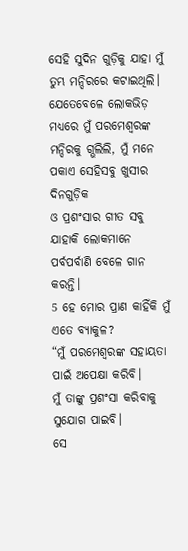ସେହି ସୁଦିନ ଗୁଡ଼ିକୁ ଯାହା ମୁଁ ତୁମ୍ଭ ମନ୍ଦିରରେ କଟାଇଥିଲି।
ଯେତେବେଳେ ଲୋକଭିଡ଼ ମଧ୍ୟରେ ମୁଁ ପରମେଶ୍ୱରଙ୍କ ମନ୍ଦିରକୁ ଗ୍ଭଲିଲି, ମୁଁ ମନେ ପକାଏ ସେହିସବୁ ଖୁସୀର ଦିନଗୁଡ଼ିକ
ଓ ପ୍ରଶଂସାର ଗୀତ ସବୁ ଯାହାକି ଲୋକମାନେ ପର୍ବପର୍ବାଣି ବେଳେ ଗାନ କରନ୍ତି।
5 ହେ ମୋର ପ୍ରାଣ କାହିଁକି ମୁଁ ଏତେ ବ୍ୟାକୁଳ?
“ମୁଁ ପରମେଶ୍ୱରଙ୍କ ସହାୟତା ପାଇଁ ଅପେକ୍ଷା କରିବି।
ମୁଁ ତାଙ୍କୁ ପ୍ରଶଂସା କରିବାକୁ ସୁଯୋଗ ପାଇବି।
ସେ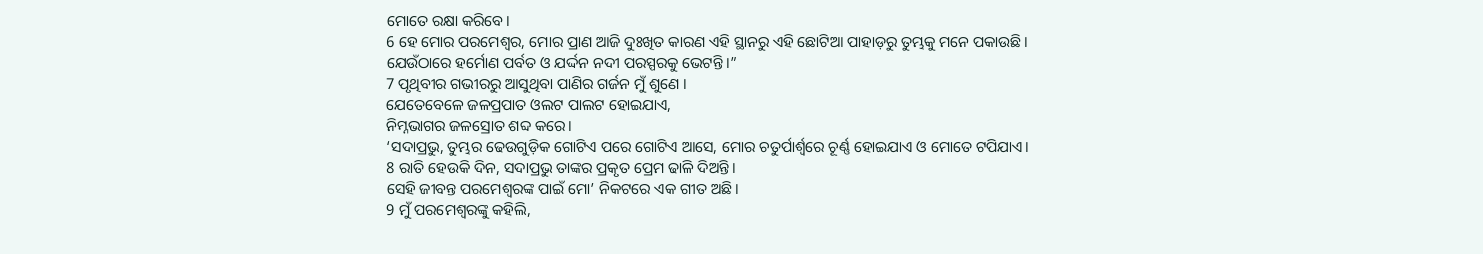ମୋତେ ରକ୍ଷା କରିବେ।
6 ହେ ମୋର ପରମେଶ୍ୱର, ମୋର ପ୍ରାଣ ଆଜି ଦୁଃଖିତ କାରଣ ଏହି ସ୍ଥାନରୁ ଏହି ଛୋଟିଆ ପାହାଡ଼ରୁ ତୁମ୍ଭକୁ ମନେ ପକାଉଛି।
ଯେଉଁଠାରେ ହର୍ମୋଣ ପର୍ବତ ଓ ଯର୍ଦ୍ଦନ ନଦୀ ପରସ୍ପରକୁ ଭେଟନ୍ତି।”
7 ପୃଥିବୀର ଗଭୀରରୁ ଆସୁଥିବା ପାଣିର ଗର୍ଜନ ମୁଁ ଶୁଣେ ।
ଯେତେବେଳେ ଜଳପ୍ରପାତ ଓଲଟ ପାଲଟ ହୋଇଯାଏ,
ନିମ୍ନଭାଗର ଜଳସ୍ରୋତ ଶବ୍ଦ କରେ।
‘ସଦାପ୍ରଭୁ, ତୁମ୍ଭର ଢେଉଗୁଡ଼ିକ ଗୋଟିଏ ପରେ ଗୋଟିଏ ଆସେ, ମୋର ଚତୁର୍ପାର୍ଶ୍ୱରେ ଚୂର୍ଣ୍ଣ ହୋଇଯାଏ ଓ ମୋତେ ଟପିଯାଏ।
8 ରାତି ହେଉକି ଦିନ, ସଦାପ୍ରଭୁ ତାଙ୍କର ପ୍ରକୃତ ପ୍ରେମ ଢାଳି ଦିଅନ୍ତି।
ସେହି ଜୀବନ୍ତ ପରମେଶ୍ୱରଙ୍କ ପାଇଁ ମୋ’ ନିକଟରେ ଏକ ଗୀତ ଅଛି।
9 ମୁଁ ପରମେଶ୍ୱରଙ୍କୁ କହିଲି,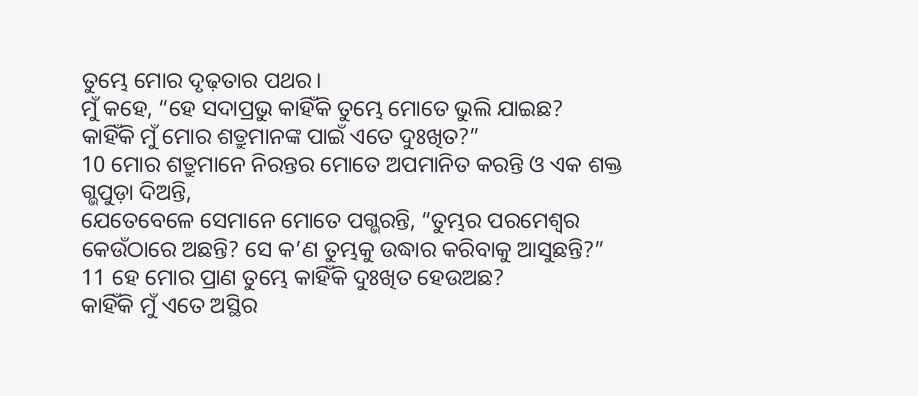ତୁମ୍ଭେ ମୋର ଦୃଢ଼ତାର ପଥର।
ମୁଁ କହେ, “ହେ ସଦାପ୍ରଭୁ କାହିଁକି ତୁମ୍ଭେ ମୋତେ ଭୁଲି ଯାଇଛ?
କାହିଁକି ମୁଁ ମୋର ଶତ୍ରୁମାନଙ୍କ ପାଇଁ ଏତେ ଦୁଃଖିତ?”
10 ମୋର ଶତ୍ରୁମାନେ ନିରନ୍ତର ମୋତେ ଅପମାନିତ କରନ୍ତି ଓ ଏକ ଶକ୍ତ ଗ୍ଭପୁଡ଼ା ଦିଅନ୍ତି,
ଯେତେବେଳେ ସେମାନେ ମୋତେ ପଗ୍ଭରନ୍ତି, “ତୁମ୍ଭର ପରମେଶ୍ୱର କେଉଁଠାରେ ଅଛନ୍ତି? ସେ କ’ଣ ତୁମ୍ଭକୁ ଉଦ୍ଧାର କରିବାକୁ ଆସୁଛନ୍ତି?”
11 ହେ ମୋର ପ୍ରାଣ ତୁମ୍ଭେ କାହିଁକି ଦୁଃଖିତ ହେଉଅଛ?
କାହିଁକି ମୁଁ ଏତେ ଅସ୍ଥିର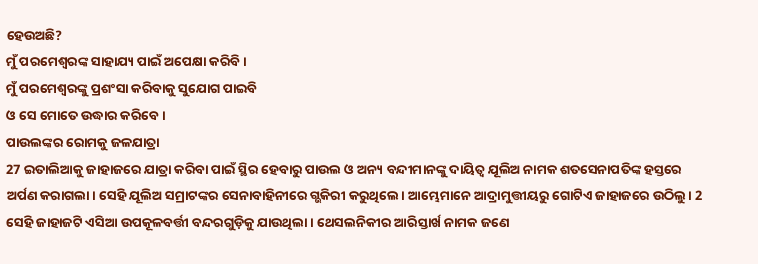ହେଉଅଛି?
ମୁଁ ପରମେଶ୍ୱରଙ୍କ ସାହାଯ୍ୟ ପାଇଁ ଅପେକ୍ଷା କରିବି।
ମୁଁ ପରମେଶ୍ୱରଙ୍କୁ ପ୍ରଶଂସା କରିବାକୁ ସୁଯୋଗ ପାଇବି
ଓ ସେ ମୋତେ ଉଦ୍ଧାର କରିବେ।
ପାଉଲଙ୍କର ରୋମକୁ ଜଳଯାତ୍ରା
27 ଇତାଲିଆକୁ ଜାହାଜରେ ଯାତ୍ରା କରିବା ପାଇଁ ସ୍ଥିର ହେବାରୁ ପାଉଲ ଓ ଅନ୍ୟ ବନ୍ଦୀମାନଙ୍କୁ ଦାୟିତ୍ୱ ଯୂଲିଅ ନାମକ ଶତସେନାପତିଙ୍କ ହସ୍ତରେ ଅର୍ପଣ କରାଗଲା। ସେହି ଯୂଲିଅ ସମ୍ରାଟଙ୍କର ସେନାବାହିନୀରେ ଗ୍ଭକିରୀ କରୁଥିଲେ। ଆମ୍ଭେମାନେ ଆଦ୍ରାମୁତ୍ତୀୟରୁ ଗୋଟିଏ ଜାହାଜରେ ଉଠିଲୁ। 2 ସେହି ଜାହାଜଟି ଏସିଆ ଉପକୂଳବର୍ତ୍ତୀ ବନ୍ଦରଗୁଡ଼ିକୁ ଯାଉଥିଲା। ଥେସଲନିକୀର ଆରିସ୍ତାର୍ଖ ନାମକ ଜଣେ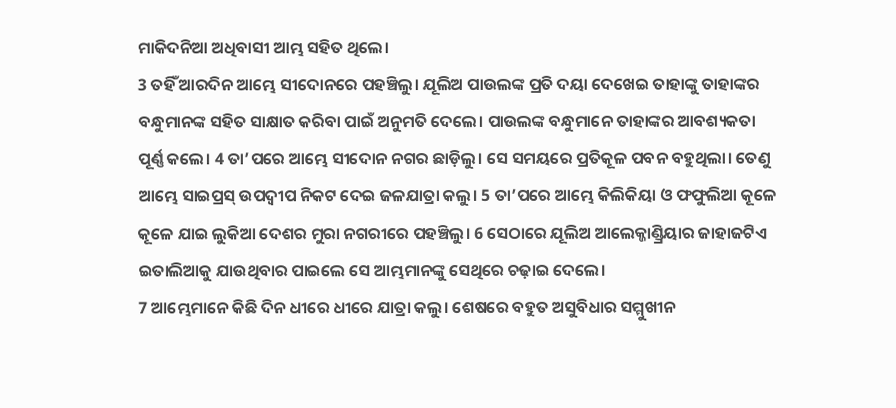ମାକିଦନିଆ ଅଧିବାସୀ ଆମ୍ଭ ସହିତ ଥିଲେ।
3 ତହିଁ ଆରଦିନ ଆମ୍ଭେ ସୀଦୋନରେ ପହଞ୍ଚିଲୁ। ଯୂଲିଅ ପାଉଲଙ୍କ ପ୍ରତି ଦୟା ଦେଖେଇ ତାହାଙ୍କୁ ତାହାଙ୍କର ବନ୍ଧୁମାନଙ୍କ ସହିତ ସାକ୍ଷାତ କରିବା ପାଇଁ ଅନୁମତି ଦେଲେ। ପାଉଲଙ୍କ ବନ୍ଧୁମାନେ ତାହାଙ୍କର ଆବଶ୍ୟକତା ପୂର୍ଣ୍ଣ କଲେ। 4 ତା’ପରେ ଆମ୍ଭେ ସୀଦୋନ ନଗର ଛାଡ଼ିଲୁ। ସେ ସମୟରେ ପ୍ରତିକୂଳ ପବନ ବହୁଥିଲା। ତେଣୁ ଆମ୍ଭେ ସାଇପ୍ରସ୍ ଉପଦ୍ୱୀପ ନିକଟ ଦେଇ ଜଳଯାତ୍ରା କଲୁ। 5 ତା’ପରେ ଆମ୍ଭେ କିଲିକିୟା ଓ ଫଫୁଲିଆ କୂଳେ କୂଳେ ଯାଇ ଲୁକିଆ ଦେଶର ମୁରା ନଗରୀରେ ପହଞ୍ଚିଲୁ। 6 ସେଠାରେ ଯୂଲିଅ ଆଲେକ୍ଜାଣ୍ଡ୍ରିୟାର ଜାହାଜଟିଏ ଇତାଲିଆକୁ ଯାଉଥିବାର ପାଇଲେ ସେ ଆମ୍ଭମାନଙ୍କୁ ସେଥିରେ ଚଢ଼ାଇ ଦେଲେ।
7 ଆମ୍ଭେମାନେ କିଛି ଦିନ ଧୀରେ ଧୀରେ ଯାତ୍ରା କଲୁ। ଶେଷରେ ବହୁତ ଅସୁବିଧାର ସମ୍ମୁଖୀନ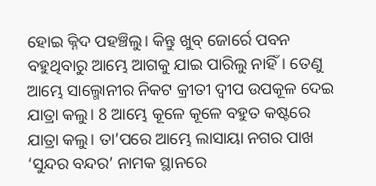ହୋଇ କ୍ନିଦ ପହଞ୍ଚିଲୁ। କିନ୍ତୁ ଖୁବ୍ ଜୋର୍ରେ ପବନ ବହୁଥିବାରୁ ଆମ୍ଭେ ଆଗକୁ ଯାଇ ପାରିଲୁ ନାହିଁ। ତେଣୁ ଆମ୍ଭେ ସାଲ୍ମୋନୀର ନିକଟ କ୍ରୀତୀ ଦ୍ୱୀପ ଉପକୂଳ ଦେଇ ଯାତ୍ରା କଲୁ। 8 ଆମ୍ଭେ କୂଳେ କୂଳେ ବହୁତ କଷ୍ଟରେ ଯାତ୍ରା କଲୁ। ତା’ପରେ ଆମ୍ଭେ ଲାସାୟା ନଗର ପାଖ ‘ସୁନ୍ଦର ବନ୍ଦର’ ନାମକ ସ୍ଥାନରେ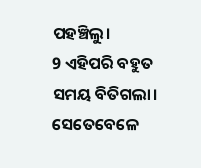ପହଞ୍ଚିଲୁ।
9 ଏହିପରି ବହୁତ ସମୟ ବିତିଗଲା। ସେତେବେଳେ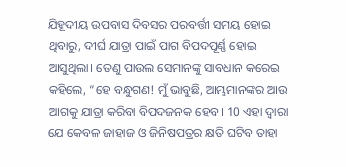ଯିହୂଦୀୟ ଉପବାସ ଦିବସର ପରବର୍ତ୍ତୀ ସମୟ ହୋଇ ଥିବାରୁ, ଦୀର୍ଘ ଯାତ୍ରା ପାଇଁ ପାଗ ବିପଦପୂର୍ଣ୍ଣ ହୋଇ ଆସୁଥିଲା। ତେଣୁ ପାଉଲ ସେମାନଙ୍କୁ ସାବଧାନ କରେଇ କହିଲେ, “ହେ ବନ୍ଧୁଗଣ! ମୁଁ ଭାବୁଛି, ଆମ୍ଭମାନଙ୍କର ଆଉ ଆଗକୁ ଯାତ୍ରା କରିବା ବିପଦଜନକ ହେବ। 10 ଏହା ଦ୍ୱାରା ଯେ କେବଳ ଜାହାଜ ଓ ଜିନିଷପତ୍ରର କ୍ଷତି ଘଟିବ ତାହା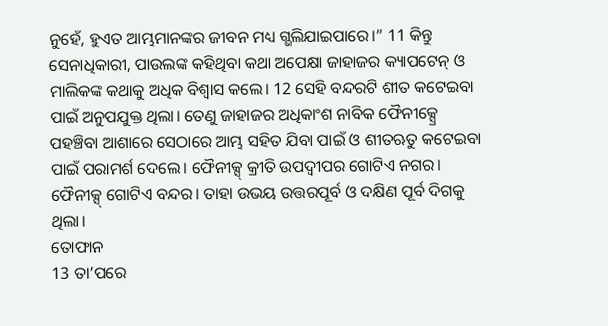ନୁହେଁ, ହୁଏତ ଆମ୍ଭମାନଙ୍କର ଜୀବନ ମଧ୍ୟ ଗ୍ଭଲିଯାଇପାରେ।” 11 କିନ୍ତୁ ସେନାଧିକାରୀ, ପାଉଲଙ୍କ କହିଥିବା କଥା ଅପେକ୍ଷା ଜାହାଜର କ୍ୟାପଟେନ୍ ଓ ମାଲିକଙ୍କ କଥାକୁ ଅଧିକ ବିଶ୍ୱାସ କଲେ। 12 ସେହି ବନ୍ଦରଟି ଶୀତ କଟେଇବା ପାଇଁ ଅନୁପଯୁକ୍ତ ଥିଲା। ତେଣୁ ଜାହାଜର ଅଧିକାଂଶ ନାବିକ ଫୈନୀକ୍ସ୍ରେ ପହଞ୍ଚିବା ଆଶାରେ ସେଠାରେ ଆମ୍ଭ ସହିତ ଯିବା ପାଇଁ ଓ ଶୀତଋତୁ କଟେଇବା ପାଇଁ ପରାମର୍ଶ ଦେଲେ। ଫୈନୀକ୍ସ୍ କ୍ରୀତି ଉପଦ୍ୱୀପର ଗୋଟିଏ ନଗର। ଫୈନୀକ୍ସ୍ ଗୋଟିଏ ବନ୍ଦର। ତାହା ଉଭୟ ଉତ୍ତରପୂର୍ବ ଓ ଦକ୍ଷିଣ ପୂର୍ବ ଦିଗକୁ ଥିଲା।
ତୋଫାନ
13 ତା’ପରେ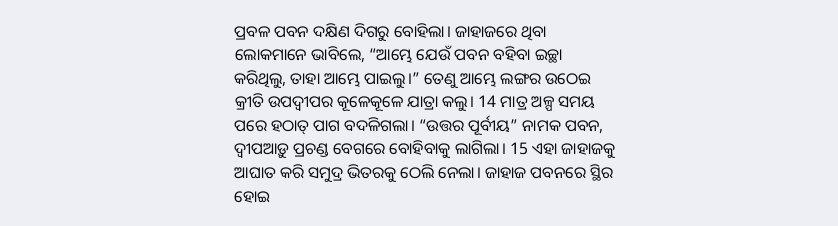ପ୍ରବଳ ପବନ ଦକ୍ଷିଣ ଦିଗରୁ ବୋହିଲା। ଜାହାଜରେ ଥିବା ଲୋକମାନେ ଭାବିଲେ, “ଆମ୍ଭେ ଯେଉଁ ପବନ ବହିବା ଇଚ୍ଛା କରିଥିଲୁ, ତାହା ଆମ୍ଭେ ପାଇଲୁ।” ତେଣୁ ଆମ୍ଭେ ଲଙ୍ଗର ଉଠେଇ କ୍ରୀତି ଉପଦ୍ୱୀପର କୂଳେକୂଳେ ଯାତ୍ରା କଲୁ। 14 ମାତ୍ର ଅଳ୍ପ ସମୟ ପରେ ହଠାତ୍ ପାଗ ବଦଳିଗଲା। “ଉତ୍ତର ପୂର୍ବୀୟ” ନାମକ ପବନ, ଦ୍ୱୀପଆଡ଼ୁ ପ୍ରଚଣ୍ଡ ବେଗରେ ବୋହିବାକୁ ଲାଗିଲା। 15 ଏହା ଜାହାଜକୁ ଆଘାତ କରି ସମୁଦ୍ର ଭିତରକୁ ଠେଲି ନେଲା। ଜାହାଜ ପବନରେ ସ୍ଥିର ହୋଇ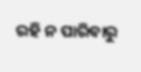ରହି ନ ପାରିବାରୁ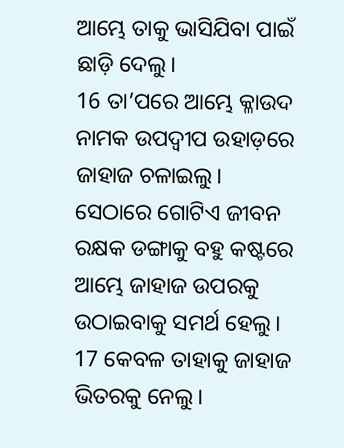ଆମ୍ଭେ ତାକୁ ଭାସିଯିବା ପାଇଁ ଛାଡ଼ି ଦେଲୁ।
16 ତା’ପରେ ଆମ୍ଭେ କ୍ଳାଉଦ ନାମକ ଉପଦ୍ୱୀପ ଉହାଡ଼ରେ ଜାହାଜ ଚଳାଇଲୁ। ସେଠାରେ ଗୋଟିଏ ଜୀବନ ରକ୍ଷକ ଡଙ୍ଗାକୁ ବହୁ କଷ୍ଟରେ ଆମ୍ଭେ ଜାହାଜ ଉପରକୁ ଉଠାଇବାକୁ ସମର୍ଥ ହେଲୁ। 17 କେବଳ ତାହାକୁ ଜାହାଜ ଭିତରକୁ ନେଲୁ।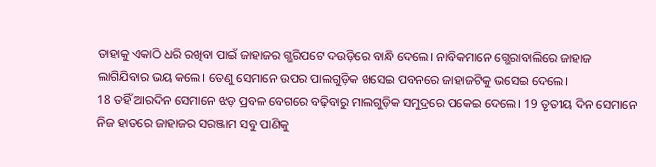ତାହାକୁ ଏକାଠି ଧରି ରଖିବା ପାଇଁ ଜାହାଜର ଗ୍ଭରିପଟେ ଦଉଡ଼ିରେ ବାନ୍ଧି ଦେଲେ। ନାବିକମାନେ ଗ୍ଭେରାବାଲିରେ ଜାହାଜ ଲାଗିଯିବାର ଭୟ କଲେ। ତେଣୁ ସେମାନେ ଉପର ପାଲଗୁଡ଼ିକ ଖସେଇ ପବନରେ ଜାହାଜଟିକୁ ଭସେଇ ଦେଲେ।
18 ତହିଁ ଆରଦିନ ସେମାନେ ଝଡ଼ ପ୍ରବଳ ବେଗରେ ବଢ଼ିବାରୁ ମାଲଗୁଡ଼ିକ ସମୁଦ୍ରରେ ପକେଇ ଦେଲେ। 19 ତୃତୀୟ ଦିନ ସେମାନେ ନିଜ ହାତରେ ଜାହାଜର ସରଞ୍ଜାମ ସବୁ ପାଣିକୁ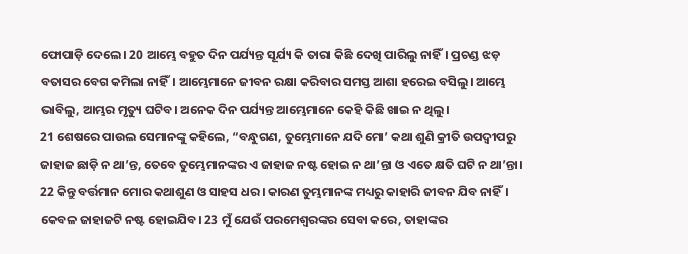ଫୋପାଡ଼ି ଦେଲେ। 20 ଆମ୍ଭେ ବହୁତ ଦିନ ପର୍ଯ୍ୟନ୍ତ ସୂର୍ଯ୍ୟ କି ତାରା କିଛି ଦେଖି ପାରିଲୁ ନାହିଁ। ପ୍ରଚଣ୍ଡ ଝଡ଼ ବତାସର ବେଗ କମିଲା ନାହିଁ। ଆମ୍ଭେମାନେ ଜୀବନ ରକ୍ଷା କରିବାର ସମସ୍ତ ଆଶା ହରେଇ ବସିଲୁ। ଆମ୍ଭେ ଭାବିଲୁ, ଆମ୍ଭର ମୃତ୍ୟୁ ଘଟିବ। ଅନେକ ଦିନ ପର୍ଯ୍ୟନ୍ତ ଆମ୍ଭେମାନେ କେହି କିଛି ଖାଇ ନ ଥିଲୁ।
21 ଶେଷରେ ପାଉଲ ସେମାନଙ୍କୁ କହିଲେ, “ବନ୍ଧୁଗଣ, ତୁମ୍ଭେମାନେ ଯଦି ମୋ’ କଥା ଶୁଣି କ୍ରୀତି ଉପଦ୍ୱୀପରୁ ଜାହାଜ ଛାଡ଼ି ନ ଥା’ନ୍ତ, ତେବେ ତୁମ୍ଭେମାନଙ୍କର ଏ ଜାହାଜ ନଷ୍ଟ ହୋଇ ନ ଥା’ନ୍ତା ଓ ଏତେ କ୍ଷତି ଘଟି ନ ଥା’ନ୍ତା। 22 କିନ୍ତୁ ବର୍ତ୍ତମାନ ମୋର କଥାଶୁଣ ଓ ସାହସ ଧର। କାରଣ ତୁମ୍ଭମାନଙ୍କ ମଧ୍ୟରୁ କାହାରି ଜୀବନ ଯିବ ନାହିଁ। କେବଳ ଜାହାଜଟି ନଷ୍ଟ ହୋଇଯିବ। 23 ମୁଁ ଯେଉଁ ପରମେଶ୍ୱରଙ୍କର ସେବା କରେ, ତାହାଙ୍କର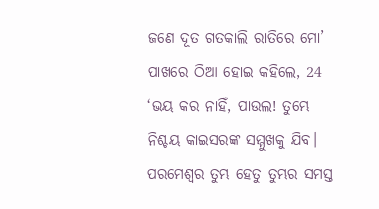ଜଣେ ଦୂତ ଗତକାଲି ରାତିରେ ମୋ’ ପାଖରେ ଠିଆ ହୋଇ କହିଲେ, 24 ‘ଭୟ କର ନାହିଁ, ପାଉଲ! ତୁମ୍ଭେ ନିଶ୍ଚୟ କାଇସରଙ୍କ ସମ୍ମୁଖକୁ ଯିବ। ପରମେଶ୍ୱର ତୁମ୍ଭ ହେତୁ ତୁମ୍ଭର ସମସ୍ତ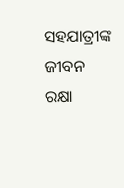ସହଯାତ୍ରୀଙ୍କ ଜୀବନ ରକ୍ଷା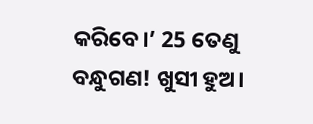କରିବେ।’ 25 ତେଣୁ ବନ୍ଧୁଗଣ! ଖୁସୀ ହୁଅ।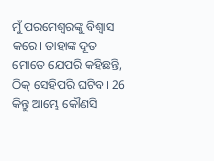ମୁଁ ପରମେଶ୍ୱରଙ୍କୁ ବିଶ୍ୱାସ କରେ। ତାହାଙ୍କ ଦୂତ ମୋତେ ଯେପରି କହିଛନ୍ତି, ଠିକ୍ ସେହିପରି ଘଟିବ। 26 କିନ୍ତୁ ଆମ୍ଭେ କୌଣସି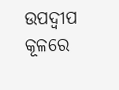ଉପଦ୍ୱୀପ କୂଳରେ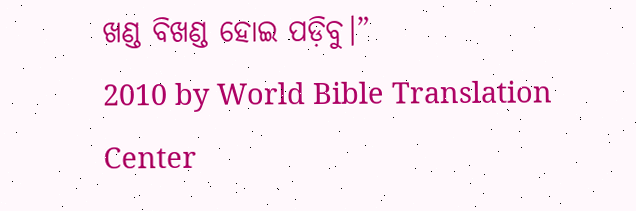ଖଣ୍ଡ ବିଖଣ୍ଡ ହୋଇ ପଡ଼ିବୁ।”
2010 by World Bible Translation Center